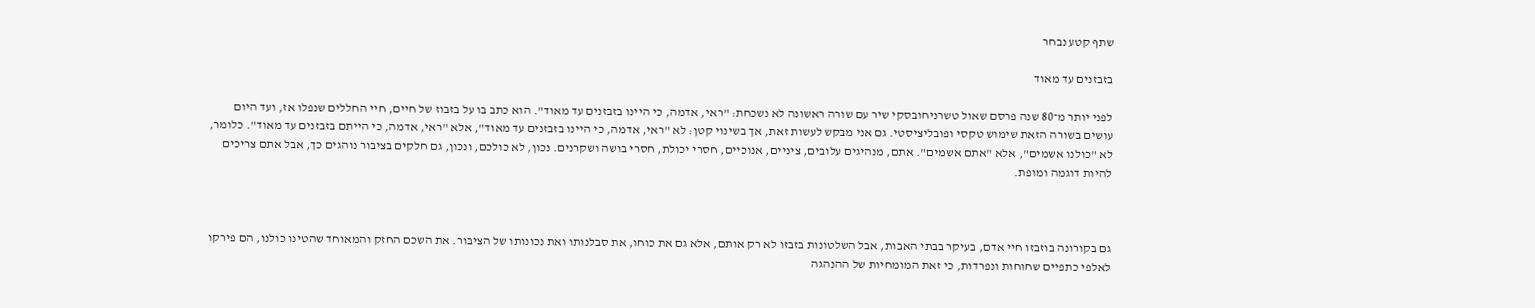שתף קטע נבחר

בזבזנים עד מאוד

לפני יותר מ־80 שנה פרסם שאול טשרניחובסקי שיר עם שורה ראשונה לא נשכחת: "ראי, אדמה, כי היינו בזבזנים עד מאוד". הוא כתב בו על בזבוז של חיים, חיי החללים שנפלו אז, ועד היום עושים בשורה הזאת שימוש טקסי ופובליציסטי. גם אני מבקש לעשות זאת, אך בשינוי קטן: לא "ראי, אדמה, כי היינו בזבזנים עד מאוד", אלא "ראי, אדמה, כי הייתם בזבזנים עד מאוד". כלומר, לא "כולנו אשמים", אלא "אתם אשמים". אתם, מנהיגים עלובים, ציניים, אנוכיים, חסרי יכולת, חסרי בושה ושקרנים. נכון, לא כולכם, ונכון, גם חלקים בציבור נוהגים כך, אבל אתם צריכים להיות דוגמה ומופת.



גם בקורונה בוזבזו חיי אדם, בעיקר בבתי האבות, אבל השלטונות בזבזו לא רק אותם, אלא גם את כוחו, את סבלנותו ואת נכונותו של הציבור. את השכם החזק והמאוחד שהטינו כולנו, הם פירקו לאלפי כתפיים שחוחות ונפרדות, כי זאת המומחיות של ההנהגה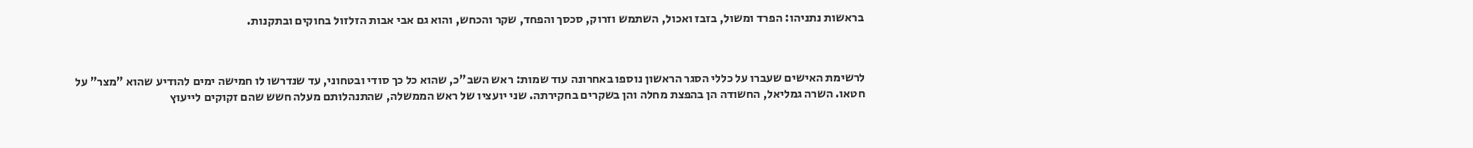בראשות נתניהו: הפרד ומשול, בזבז ואכול, השתמש וזרוק, סכסך והפחד, שקר והכחש, והוא גם אבי אבות הזלזול בחוקים ובתקנות.



לרשימת האישים שעברו על כללי הסגר הראשון נוספו באחרונה עוד שמות: ראש השב"כ, שהוא כל כך סודי ובטחוני, עד שנדרשו לו חמישה ימים להודיע שהוא "מצר" על חטאו. השרה גמליאל, החשודה הן בהפצת מחלה והן בשקרים בחקירתה. שני יועציו של ראש הממשלה, שהתנהלותם מעלה חשש שהם זקוקים לייעוץ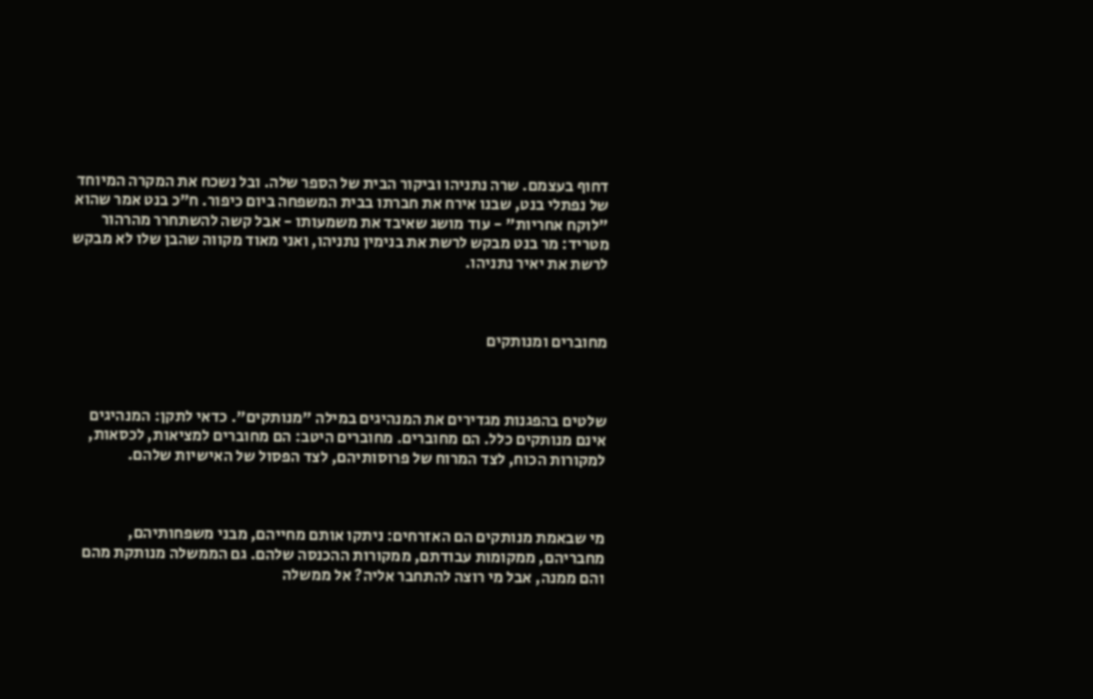דחוף בעצמם. שרה נתניהו וביקור הבית של הספר שלה. ובל נשכח את המקרה המיוחד של נפתלי בנט, שבנו אירח את חברתו בבית המשפחה ביום כיפור. ח"כ בנט אמר שהוא "לוקח אחריות" - עוד מושג שאיבד את משמעותו - אבל קשה להשתחרר מהרהור מטריד: מר בנט מבקש לרשת את בנימין נתניהו, ואני מאוד מקווה שהבן שלו לא מבקש לרשת את יאיר נתניהו.



מחוברים ומנותקים



שלטים בהפגנות מגדירים את המנהיגים במילה "מנותקים". כדאי לתקן: המנהיגים אינם מנותקים כלל. הם מחוברים. מחוברים היטב: הם מחוברים למציאות, לכסאות, למקורות הכוח, לצד המרוח של פרוסותיהם, לצד הפסול של האישיות שלהם.



מי שבאמת מנותקים הם האזרחים: ניתקו אותם מחייהם, מבני משפחותיהם, מחבריהם, ממקומות עבודתם, ממקורות ההכנסה שלהם. גם הממשלה מנותקת מהם והם ממנה, אבל מי רוצה להתחבר אליה? אל ממשלה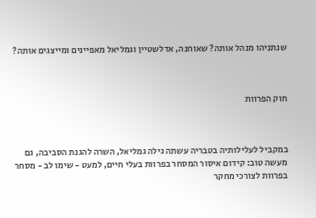שנתניהו מנהל אותה? שאוחנה, אדלשטיין וגמליאל מאפיינים ומייצגים אותה?



חוק הפרוות



במקביל לעלילותיה בטבריה עשתה גילה גמליאל, השרה להגנת הסביבה, גם מעשה טוב: קידום איסור המסחר בפרוות בעלי חיים, למעט - שימו לב - מסחר בפרוות לצורכי מחקר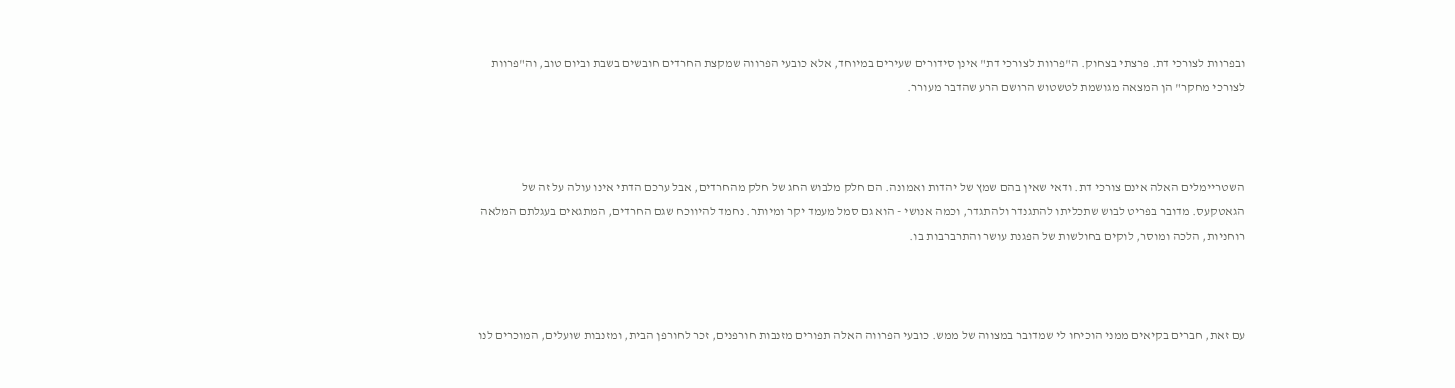ובפרוות לצורכי דת. פרצתי בצחוק. ה"פרוות לצורכי דת" אינן סידורים שעירים במיוחד, אלא כובעי הפרווה שמקצת החרדים חובשים בשבת וביום טוב, וה"פרוות לצורכי מחקר" הן המצאה מגושמת לטשטוש הרושם הרע שהדבר מעורר.



השטריימלים האלה אינם צורכי דת. ודאי שאין בהם שמץ של יהדות ואמונה. הם חלק מלבוש החג של חלק מהחרדים, אבל ערכם הדתי אינו עולה על זה של הגאטקעס. מדובר בפריט לבוש שתכליתו להתגנדר ולהתגדר, וכמה אנושי - הוא גם סמל מעמד יקר ומיותר. נחמד להיווכח שגם החרדים, המתגאים בעגלתם המלאה רוחניות, הלכה ומוסר, לוקים בחולשות של הפגנת עושר והתרברבות בו.



עם זאת, חברים בקיאים ממני הוכיחו לי שמדובר במצווה של ממש. כובעי הפרווה האלה תפורים מזנבות חורפנים, זכר לחורפן הבית, ומזנבות שועלים, המוכרים לנו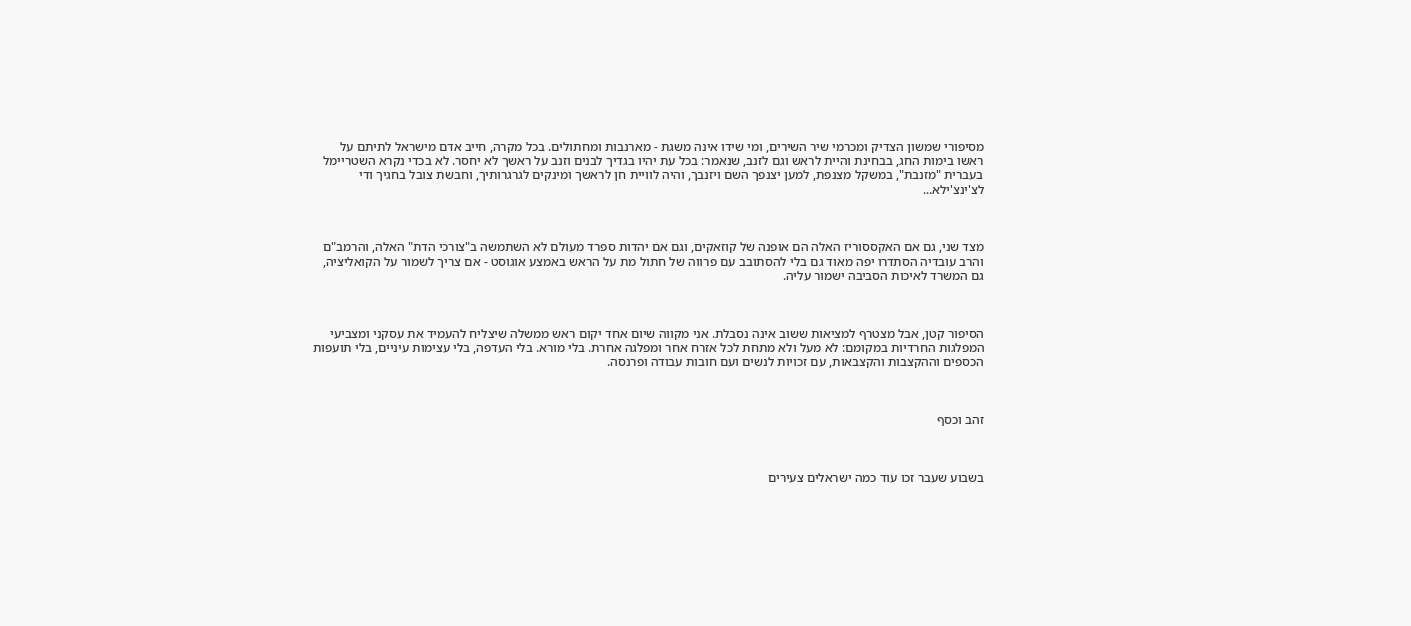מסיפורי שמשון הצדיק ומכרמי שיר השירים, ומי שידו אינה משגת - מארנבות ומחתולים. בכל מקרה, חייב אדם מישראל לתיתם על ראשו בימות החג, בבחינת והיית לראש וגם לזנב, שנאמר: בכל עת יהיו בגדיך לבנים וזנב על ראשך לא יחסר. לא בכדי נקרא השטריימל בעברית "מזנבת", במשקל מצנפת, למען יצנפך השם ויזנבך, והיה לוויית חן לראשך ומינקים לגרגרותיך, וחבשת צובל בחגיך ודי לצ'ינצ'ילא...



מצד שני, גם אם האקססוריז האלה הם אופנה של קוזאקים, וגם אם יהדות ספרד מעולם לא השתמשה ב"צורכי הדת" האלה, והרמב"ם והרב עובדיה הסתדרו יפה מאוד גם בלי להסתובב עם פרווה של חתול מת על הראש באמצע אוגוסט - אם צריך לשמור על הקואליציה, גם המשרד לאיכות הסביבה ישמור עליה.



הסיפור קטן, אבל מצטרף למציאות ששוב אינה נסבלת. אני מקווה שיום אחד יקום ראש ממשלה שיצליח להעמיד את עסקני ומצביעי המפלגות החרדיות במקומם: לא מעל ולא מתחת לכל אזרח אחר ומפלגה אחרת. בלי מורא. בלי העדפה, בלי עצימות עיניים, בלי תועפות הכספים וההקצבות והקצבאות, עם זכויות לנשים ועם חובות עבודה ופרנסה.



זהב וכסף



בשבוע שעבר זכו עוד כמה ישראלים צעירים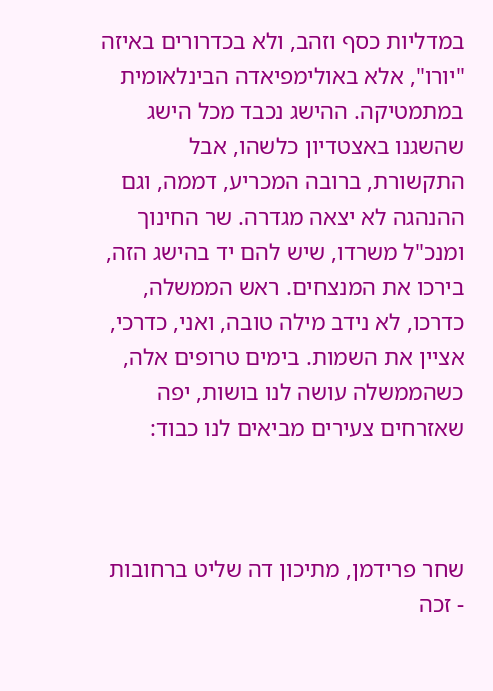במדליות כסף וזהב, ולא בכדרורים באיזה "יורו", אלא באולימפיאדה הבינלאומית במתמטיקה. ההישג נכבד מכל הישג שהשגנו באצטדיון כלשהו, אבל התקשורת, ברובה המכריע, דממה, וגם ההנהגה לא יצאה מגדרה. שר החינוך ומנכ"ל משרדו, שיש להם יד בהישג הזה, בירכו את המנצחים. ראש הממשלה, כדרכו, לא נידב מילה טובה, ואני, כדרכי, אציין את השמות. בימים טרופים אלה, כשהממשלה עושה לנו בושות, יפה שאזרחים צעירים מביאים לנו כבוד:



שחר פרידמן, מתיכון דה שליט ברחובות - זכה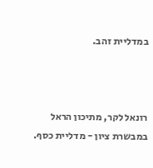במדליית זהב.



רונאל לקר, מתיכון הראל במבשרת ציון - מדליית כסף.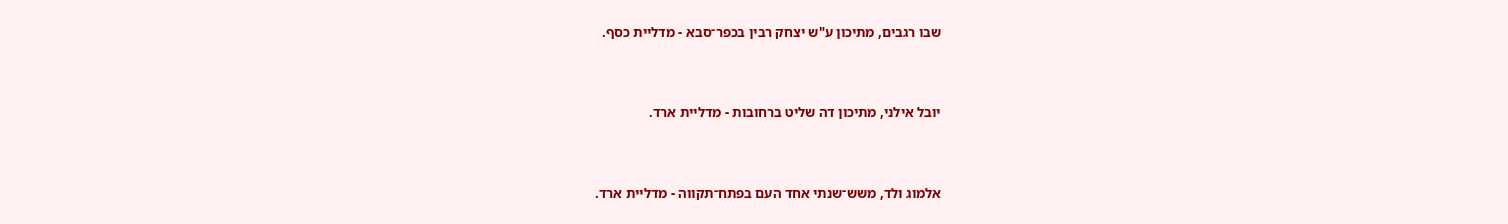שבו רגבים, מתיכון ע"ש יצחק רבין בכפר־סבא - מדליית כסף.



יובל אילני, מתיכון דה שליט ברחובות - מדליית ארד.



אלמוג ולד, משש־שנתי אחד העם בפתח־תקווה - מדליית ארד.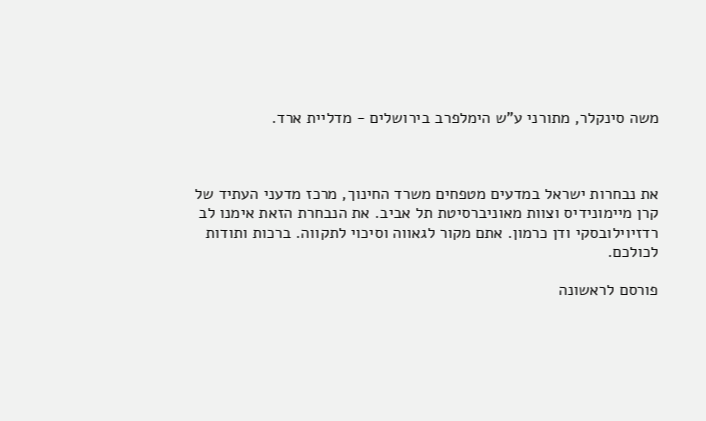משה סינקלר, מתורני ע"ש הימלפרב בירושלים - מדליית ארד.



את נבחרות ישראל במדעים מטפחים משרד החינוך, מרכז מדעני העתיד של קרן מיימונידיס וצוות מאוניברסיטת תל אביב. את הנבחרת הזאת אימנו לב רדזיוילובסקי ודן כרמון. אתם מקור לגאווה וסיכוי לתקווה. ברכות ותודות לכולכם.

פורסם לראשונה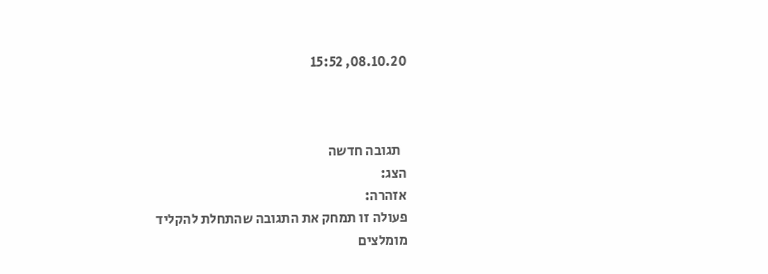08.10.20, 15:52



  תגובה חדשה
הצג:
אזהרה:
פעולה זו תמחק את התגובה שהתחלת להקליד
מומלצים